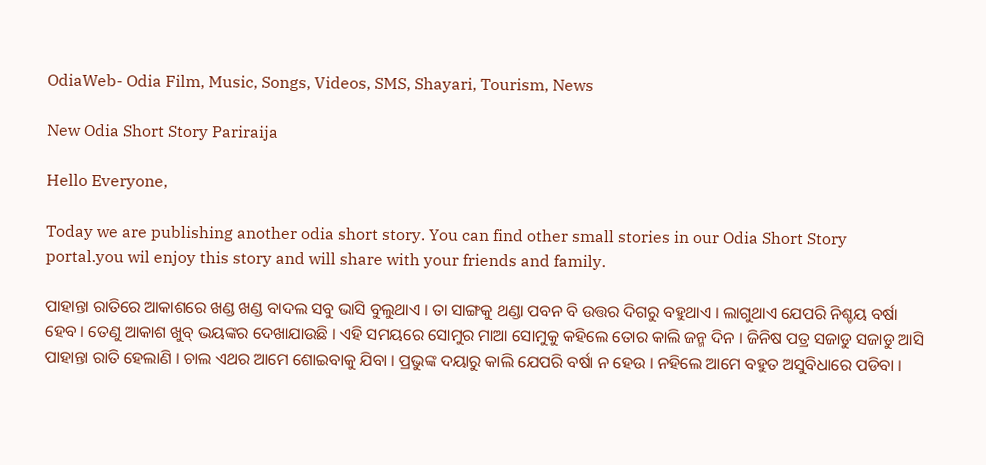OdiaWeb- Odia Film, Music, Songs, Videos, SMS, Shayari, Tourism, News

New Odia Short Story Pariraija

Hello Everyone,

Today we are publishing another odia short story. You can find other small stories in our Odia Short Story portal.you wil enjoy this story and will share with your friends and family.

ପାହାନ୍ତା ରାତିରେ ଆକାଶରେ ଖଣ୍ଡ ଖଣ୍ଡ ବାଦଲ ସବୁ ଭାସି ବୁଲୁଥାଏ । ତା ସାଙ୍ଗକୁ ଥଣ୍ଡା ପବନ ବି ଉତ୍ତର ଦିଗରୁ ବହୁଥାଏ । ଲାଗୁଥାଏ ଯେପରି ନିଶ୍ଚୟ ବର୍ଷା ହେବ । ତେଣୁ ଆକାଶ ଖୁବ୍ ଭୟଙ୍କର ଦେଖାଯାଉଛି । ଏହି ସମୟରେ ସୋମୁର ମାଆ ସୋମୁକୁ କହିଲେ ତୋର କାଲି ଜନ୍ମ ଦିନ । ଜିନିଷ ପତ୍ର ସଜାଡୁ ସଜାଡୁ ଆସି ପାହାନ୍ତା ରାତି ହେଲାଣି । ଚାଲ ଏଥର ଆମେ ଶୋଇବାକୁ ଯିବା । ପ୍ରଭୁଙ୍କ ଦୟାରୁ କାଲି ଯେପରି ବର୍ଷା ନ ହେଉ । ନହିଲେ ଆମେ ବହୁତ ଅସୁବିଧାରେ ପଡିବା ।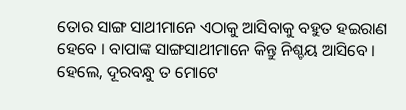ତୋର ସାଙ୍ଗ ସାଥୀମାନେ ଏଠାକୁ ଆସିବାକୁ ବହୁତ ହଇରାଣ ହେବେ । ବାପାଙ୍କ ସାଙ୍ଗସାଥୀମାନେ କିନ୍ତୁ ନିଶ୍ଚୟ ଆସିବେ । ହେଲେ, ଦୂରବନ୍ଧୁ ତ ମୋଟେ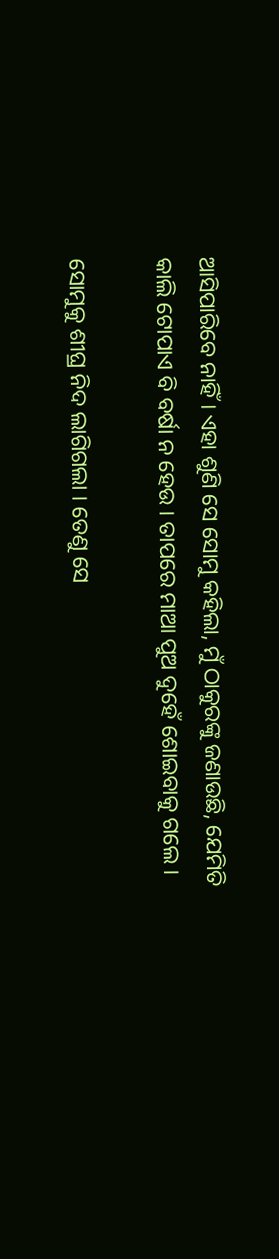ଆସିପାରିବେ ନାହିଁ । ଏହା ଶୁଣି ସେ ସୋମୁ କହିଲା, ମୁଁ ଠାକୁରଙ୍କୁ ଜଣାଉଛି, ଯେମିତି କାଲି ଟୋପାଏ ବି ବର୍ଷା ନ ହେଉ । ତାପରେ ମାଆ ପୁଅ ଦୁହେଁ ଶୋଇବାକୁ ଗଲେ ।

ସୋମୁକୁ ଶୀଘ୍ର ନିଦ ଲାଗିଗଲା । ତେଣୁ ସେ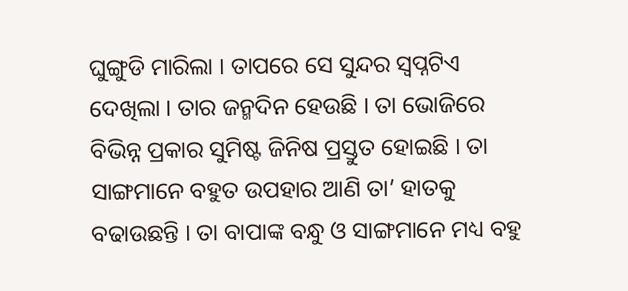ଘୁଙ୍ଗୁଡି ମାରିଲା । ତାପରେ ସେ ସୁନ୍ଦର ସ୍ୱପ୍ନଟିଏ ଦେଖିଲା । ତାର ଜନ୍ମଦିନ ହେଉଛି । ତା ଭୋଜିରେ ବିଭିନ୍ନ ପ୍ରକାର ସୁମିଷ୍ଟ ଜିନିଷ ପ୍ରସ୍ତୁତ ହୋଇଛି । ତା ସାଙ୍ଗମାନେ ବହୁତ ଉପହାର ଆଣି ତା’ ହାତକୁ ବଢାଉଛନ୍ତି । ତା ବାପାଙ୍କ ବନ୍ଧୁ ଓ ସାଙ୍ଗମାନେ ମଧ୍ୟ ବହୁ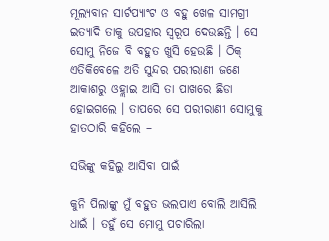ମୂଲ୍ୟବାନ ସାର୍ଟପ୍ୟାଂଟ ଓ ବହୁ ଖେଳ ସାମଗ୍ରୀ ଇତ୍ୟାଦି ତାକୁ ଉପହାର ସ୍ୱରୂପ ଦେଉଛନ୍ତି । ସେ ସୋମୁ ନିଜେ ବି ବହୁତ ଖୁସି ହେଉଛି । ଠିକ୍ ଏତିକିବେଳେ ଅତି ସୁନ୍ଦର ପରୀରାଣୀ ଜଣେ ଆକାଶରୁ ଓହ୍ଲାଇ ଆସି ତା ପାଖରେ ଛିଡା ହୋଇଗଲେ । ତାପରେ ସେ ପରୀରାଣୀ ସୋମୁକୁ ହାତଠାରି କହିଲେ –

ସଭିଙ୍କୁ କହିଲୁ ଆସିବା ପାଇଁ

କୁନି ପିଲାଙ୍କୁ ମୁଁ ବହୁତ ଭଲପାଏ ବୋଲି ଆସିଲି ଧାଇଁ । ତହୁଁ ସେ ମୋମୁ ପଚାରିଲା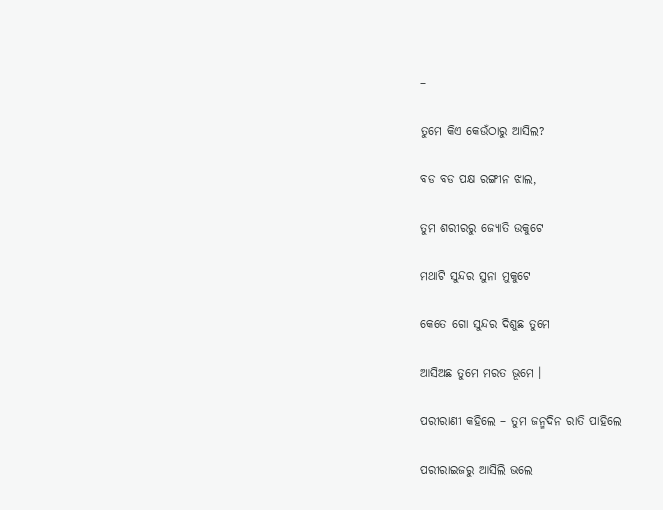–

ତୁମେ କିଏ କେଉଁଠାରୁ ଆସିଲ?

ବଡ ବଡ ପକ୍ଷ ରଙ୍ଗୀନ ଝାଲ,

ତୁମ ଶରୀରରୁ ଜ୍ୟୋତି ଉକୁଟେ

ମଥାଟି ସୁନ୍ଦର ସୁନା ମୁକୁଟେ

କେତେ ଗୋ ସୁନ୍ଦର ଦିଶୁଛ ତୁମେ

ଆସିଅଛ ତୁମେ ମରତ ଭୂମେ ।

ପରୀରାଣୀ କହିଲେ – ତୁମ ଜନ୍ମଦିନ ରାତି ପାହିଲେ

ପରୀରାଇଜରୁ ଆସିଲି ଭଲେ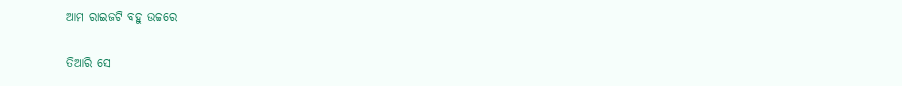ଆମ ରାଇଜଟି ବହୁ ଉଚ୍ଚରେ

ତିଆରି ସେ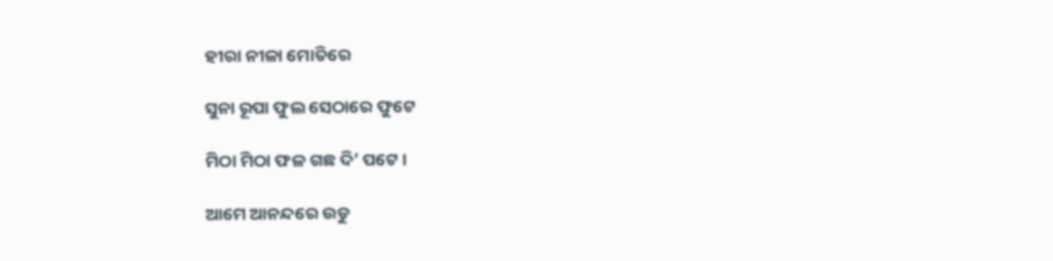ହୀରା ନୀଳା ମୋତିରେ

ସୁନା ରୂପା ଫୁଲ ସେଠାରେ ଫୁଟେ

ମିଠା ମିଠା ଫଳ ଗଛ ଦି’ ପଟେ ।

ଆମେ ଆନନ୍ଦରେ ଉଡୁ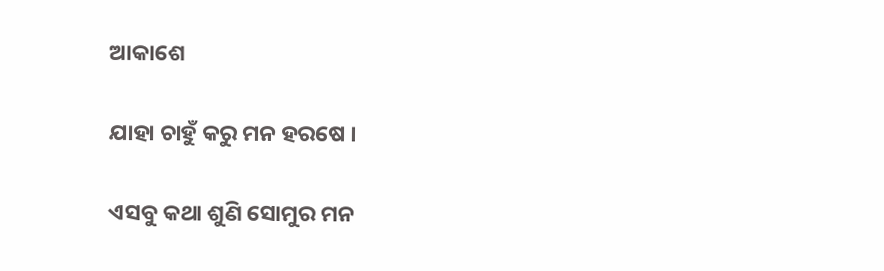ଆକାଶେ

ଯାହା ଚାହୁଁ କରୁ ମନ ହରଷେ ।

ଏସବୁ କଥା ଶୁଣି ସୋମୁର ମନ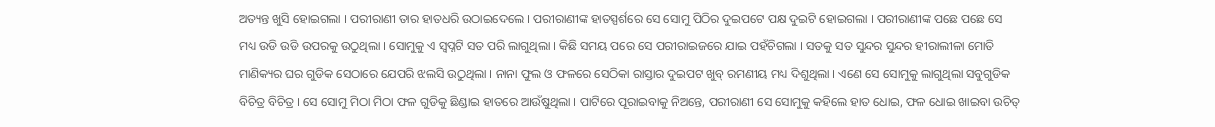ଅତ୍ୟନ୍ତ ଖୁସି ହୋଇଗଲା । ପରୀରାଣୀ ତାର ହାତଧରି ଉଠାଇଦେଲେ । ପରୀରାଣୀଙ୍କ ହାତସ୍ପର୍ଶରେ ସେ ସୋମୁ ପିଠିର ଦୁଇପଟେ ପକ୍ଷ ଦୁଇଟି ହୋଇଗଲା । ପରୀରାଣୀଙ୍କ ପଛେ ପଛେ ସେ ମଧ୍ୟ ଉଡି ଉଡି ଉପରକୁ ଉଠୁଥିଲା । ସୋମୁକୁ ଏ ସ୍ୱପ୍ନଟି ସତ ପରି ଲାଗୁଥିଲା । କିଛି ସମୟ ପରେ ସେ ପରୀରାଇଜରେ ଯାଇ ପହଁଚିଗଲା । ସତକୁ ସତ ସୁନ୍ଦର ସୁନ୍ଦର ହୀରାଲୀଳା ମୋତି ମାଣିକ୍ୟର ଘର ଗୁଡିକ ସେଠାରେ ଯେପରି ଝଲସି ଉଠୁଥିଲା । ନାନା ଫୁଲ ଓ ଫଳରେ ସେଠିକା ରାସ୍ତାର ଦୁଇପଟ ଖୁବ୍ ରମଣୀୟ ମଧ୍ୟ ଦିଶୁଥିଲା । ଏଣେ ସେ ସୋମୁକୁ ଲାଗୁଥିଲା ସବୁଗୁଡିକ ବିଚିତ୍ର ବିଚିତ୍ର । ସେ ସୋମୁ ମିଠା ମିଠା ଫଳ ଗୁଡିକୁ ଛିଣ୍ଡାଇ ହାତରେ ଆଉଁଷୁଥିଲା । ପାଟିରେ ପୂରାଇବାକୁ ନିଅନ୍ତେ, ପରୀରାଣୀ ସେ ସୋମୁକୁ କହିଲେ ହାତ ଧୋଇ, ଫଳ ଧୋଇ ଖାଇବା ଉଚିତ୍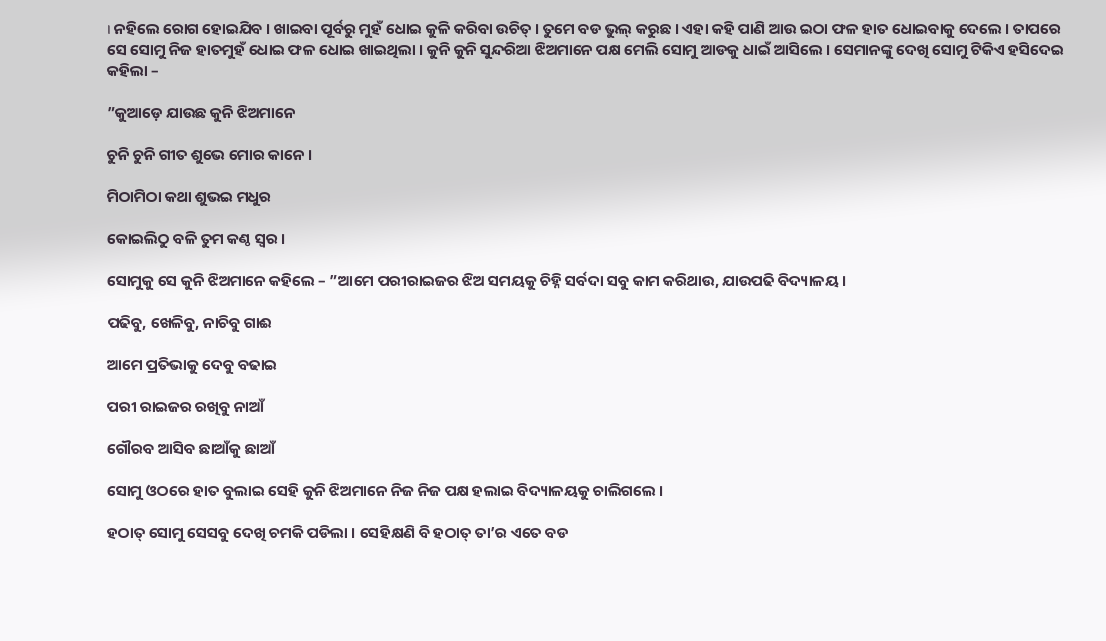। ନହିଲେ ରୋଗ ହୋଇଯିବ । ଖାଇବା ପୂର୍ବରୁ ମୁହଁ ଧୋଇ କୁଳି କରିବା ଉଚିତ୍ । ତୁମେ ବଡ ଭୁଲ୍ କରୁଛ । ଏହା କହି ପାଣି ଆଉ ଇଠା ଫଳ ହାତ ଧୋଇବାକୁ ଦେଲେ । ତାପରେ ସେ ସୋମୁ ନିଜ ହାତମୁହଁ ଧୋଇ ଫଳ ଧୋଇ ଖାଇଥିଲା । କୁନି କୁନି ସୁନ୍ଦରିଆ ଝିଅମାନେ ପକ୍ଷ ମେଲି ସୋମୁ ଆଡକୁ ଧାଇଁ ଆସିଲେ । ସେମାନଙ୍କୁ ଦେଖି ସୋମୁ ଟିକିଏ ହସିଦେଇ କହିଲା –

”କୁଆଡ଼େ ଯାଉଛ କୁନି ଝିଅମାନେ

ଚୁନି ଚୁନି ଗୀତ ଶୁଭେ ମୋର କାନେ ।

ମିଠାମିଠା କଥା ଶୁଭଇ ମଧୁର

କୋଇଲିଠୁ ବଳି ତୁମ କଣ୍ଠ ସ୍ୱର ।

ସୋମୁକୁ ସେ କୁନି ଝିଅମାନେ କହିଲେ – ”ଆମେ ପରୀରାଇଜର ଝିଅ ସମୟକୁ ଚିହ୍ନି ସର୍ବଦା ସବୁ କାମ କରିଥାଉ, ଯାଉପଢି ବିଦ୍ୟାଳୟ ।

ପଢିବୁ, ଖେଳିବୁ, ନାଚିବୁ ଗାଈ

ଆମେ ପ୍ରତିଭାକୁ ଦେବୁ ବଢାଇ

ପରୀ ରାଇଜର ରଖିବୁ ନାଆଁ

ଗୌରବ ଆସିବ ଛାଆଁକୁ ଛାଆଁ

ସୋମୁ ଓଠରେ ହାତ ବୁଲାଇ ସେହି କୁନି ଝିଅମାନେ ନିଜ ନିଜ ପକ୍ଷ ହଲାଇ ବିଦ୍ୟାଳୟକୁ ଚାଲିଗଲେ ।

ହଠାତ୍ ସୋମୁ ସେସବୁ ଦେଖି ଚମକି ପଡିଲା । ସେହିକ୍ଷଣି ବି ହଠାତ୍ ତା’ର ଏତେ ବଡ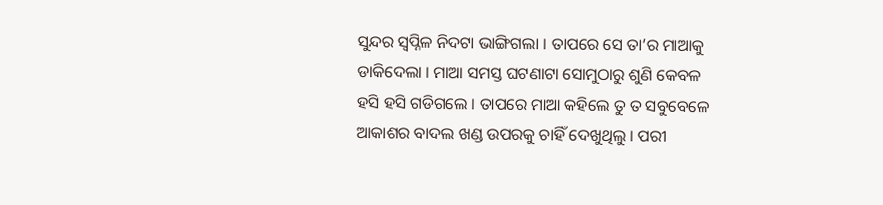ସୁନ୍ଦର ସ୍ୱପ୍ନିଳ ନିଦଟା ଭାଙ୍ଗିଗଲା । ତାପରେ ସେ ତା’ର ମାଆକୁ ଡାକିଦେଲା । ମାଆ ସମସ୍ତ ଘଟଣାଟା ସୋମୁଠାରୁ ଶୁଣି କେବଳ ହସି ହସି ଗଡିଗଲେ । ତାପରେ ମାଆ କହିଲେ ତୁ ତ ସବୁବେଳେ ଆକାଶର ବାଦଲ ଖଣ୍ଡ ଉପରକୁ ଚାହିଁ ଦେଖୁଥିଲୁ । ପରୀ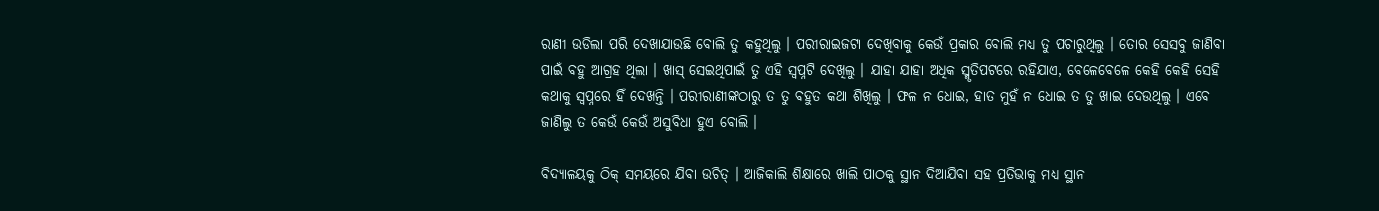ରାଣୀ ଉଡିଲା ପରି ଦେଖାଯାଉଛି ବୋଲି ତୁ କହୁଥିଲୁ । ପରୀରାଇଜଟା ଦେଖିବାକୁ କେଉଁ ପ୍ରକାର ବୋଲି ମଧ୍ୟ ତୁ ପଚାରୁଥିଲୁ । ତୋର ସେସବୁ ଜାଣିବା ପାଇଁ ବହୁ ଆଗ୍ରହ ଥିଲା । ଖାସ୍ ସେଇଥିପାଇଁ ତୁ ଏହି ସ୍ୱପ୍ନଟି ଦେଖିଲୁ । ଯାହା ଯାହା ଅଧିକ ସ୍ମୃତିପଟରେ ରହିଯାଏ, ବେଳେବେଳେ କେହି କେହି ସେହି କଥାକୁ ସ୍ୱପ୍ନରେ ହିଁ ଦେଖନ୍ତି । ପରୀରାଣୀଙ୍କଠାରୁ ତ ତୁ ବହୁତ କଥା ଶିଖିଲୁ । ଫଳ ନ ଧୋଇ, ହାତ ମୁହଁ ନ ଧୋଇ ତ ତୁ ଖାଇ ଦେଉଥିଲୁ । ଏବେ ଜାଣିଲୁ ତ କେଉଁ କେଉଁ ଅସୁବିଧା ହୁଏ ବୋଲି ।

ବିଦ୍ୟାଳୟକୁ ଠିକ୍ ସମୟରେ ଯିବା ଉଚିତ୍ । ଆଜିକାଲି ଶିକ୍ଷାରେ ଖାଲି ପାଠକୁ ସ୍ଥାନ ଦିଆଯିବା ସହ ପ୍ରତିଭାକୁ ମଧ୍ୟ ସ୍ଥାନ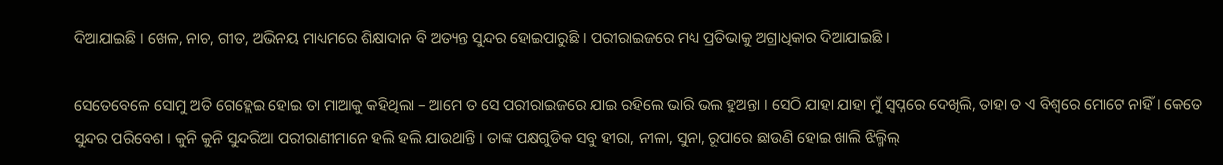ଦିଆଯାଇଛି । ଖେଳ, ନାଚ, ଗୀତ, ଅଭିନୟ ମାଧ୍ୟମରେ ଶିକ୍ଷାଦାନ ବି ଅତ୍ୟନ୍ତ ସୁନ୍ଦର ହୋଇପାରୁଛି । ପରୀରାଇଜରେ ମଧ୍ୟ ପ୍ରତିଭାକୁ ଅଗ୍ରାଧିକାର ଦିଆଯାଇଛି ।

ସେତେବେଳେ ସୋମୁ ଅତି ଗେହ୍ଲେଇ ହୋଇ ତା ମାଆକୁ କହିଥିଲା – ଆମେ ତ ସେ ପରୀରାଇଜରେ ଯାଇ ରହିଲେ ଭାରି ଭଲ ହୁଅନ୍ତା । ସେଠି ଯାହା ଯାହା ମୁଁ ସ୍ୱପ୍ନରେ ଦେଖିଲି, ତାହା ତ ଏ ବିଶ୍ୱରେ ମୋଟେ ନାହିଁ । କେତେ ସୁନ୍ଦର ପରିବେଶ । କୁନି କୁନି ସୁନ୍ଦରିଆ ପରୀରାଣୀମାନେ ହଲି ହଲି ଯାଉଥାନ୍ତି । ତାଙ୍କ ପକ୍ଷଗୁଡିକ ସବୁ ହୀରା, ନୀଳା, ସୁନା, ରୂପାରେ ଛାଉଣି ହୋଇ ଖାଲି ଝିଲ୍ମିଲ୍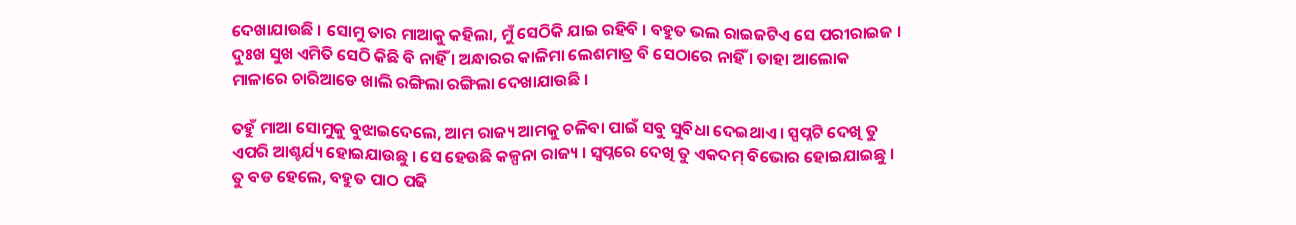ଦେଖାଯାଉଛି । ସୋମୁ ତାର ମାଆକୁ କହିଲା, ମୁଁ ସେଠିକି ଯାଇ ରହିବି । ବହୁତ ଭଲ ରାଇଜଟିଏ ସେ ପରୀରାଇଜ । ଦୁଃଖ ସୁଖ ଏମିତି ସେଠି କିଛି ବି ନାହିଁ । ଅନ୍ଧାରର କାଳିମା ଲେଶମାତ୍ର ବି ସେଠାରେ ନାହିଁ । ତାହା ଆଲୋକ ମାଳାରେ ଚାରିଆଡେ ଖାଲି ରଙ୍ଗିଲା ରଙ୍ଗିଲା ଦେଖାଯାଉଛି ।

ତହୁଁ ମାଆ ସୋମୁକୁ ବୁଝାଇଦେଲେ, ଆମ ରାଜ୍ୟ ଆମକୁ ଚଳିବା ପାଇଁ ସବୁ ସୁବିଧା ଦେଇଥାଏ । ସ୍ପପ୍ନଟି ଦେଖି ତୁ ଏପରି ଆଶ୍ଚର୍ଯ୍ୟ ହୋଇଯାଉଛୁ । ସେ ହେଉଛି କଳ୍ପନା ରାଜ୍ୟ । ସ୍ୱପ୍ନରେ ଦେଖି ତୁ ଏକଦମ୍ ବିଭୋର ହୋଇଯାଇଛୁ । ତୁ ବଡ ହେଲେ, ବହୁତ ପାଠ ପଢି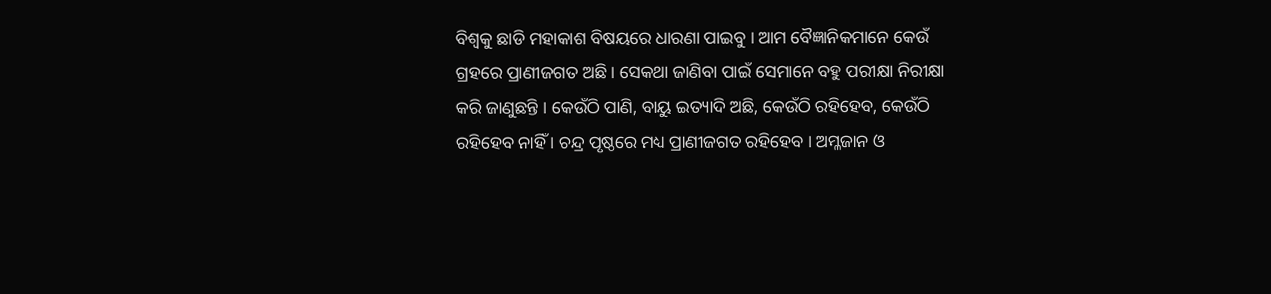ବିଶ୍ୱକୁ ଛାଡି ମହାକାଶ ବିଷୟରେ ଧାରଣା ପାଇବୁ । ଆମ ବୈଜ୍ଞାନିକମାନେ କେଉଁ ଗ୍ରହରେ ପ୍ରାଣୀଜଗତ ଅଛି । ସେକଥା ଜାଣିବା ପାଇଁ ସେମାନେ ବହୁ ପରୀକ୍ଷା ନିରୀକ୍ଷା କରି ଜାଣୁଛନ୍ତି । କେଉଁଠି ପାଣି, ବାୟୁ ଇତ୍ୟାଦି ଅଛି, କେଉଁଠି ରହିହେବ, କେଉଁଠି ରହିହେବ ନାହିଁ । ଚନ୍ଦ୍ର ପୃଷ୍ଠରେ ମଧ୍ୟ ପ୍ରାଣୀଜଗତ ରହିହେବ । ଅମ୍ଳଜାନ ଓ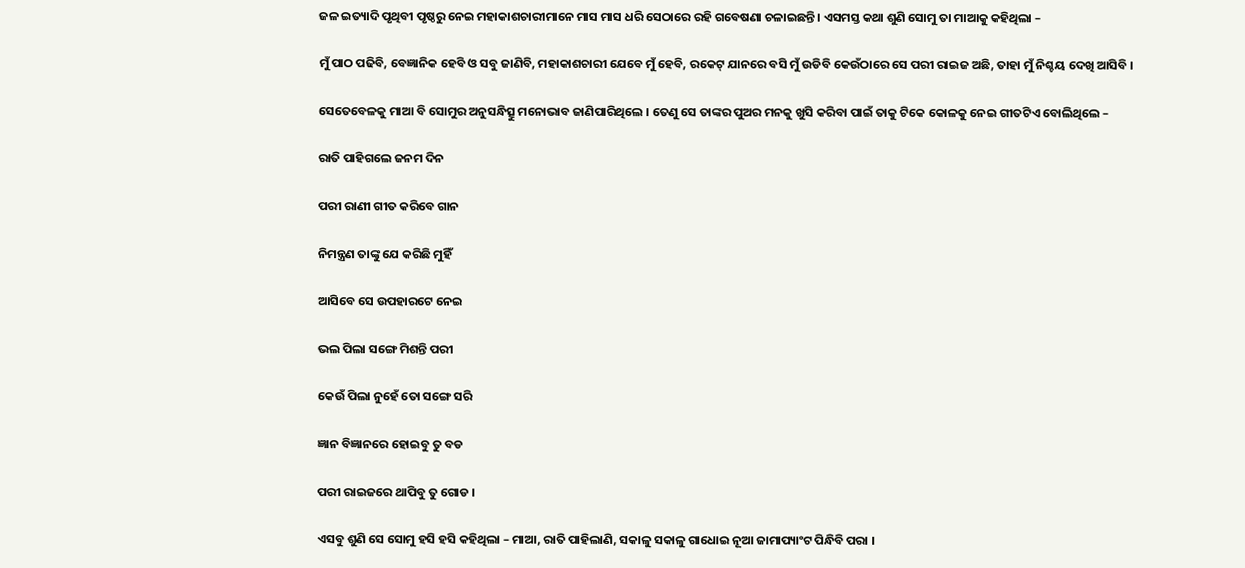ଜଳ ଇତ୍ୟାଦି ପୃଥିବୀ ପୃଷ୍ଠରୁ ନେଇ ମହାକାଶଚାରୀମାନେ ମାସ ମାସ ଧରି ସେଠାରେ ରହି ଗବେଷଣା ଚଳାଇଛନ୍ତି । ଏସମସ୍ତ କଥା ଶୁଣି ସୋମୁ ତା ମାଆକୁ କହିଥିଲା –

ମୁଁ ପାଠ ପଢିବି, ବେଜ୍ଞାନିକ ହେବି ଓ ସବୁ ଜାଣିବି, ମହାକାଶଚାରୀ ଯେବେ ମୁଁ ହେବି, ରକେଟ୍ ଯାନରେ ବସି ମୁଁ ଉଡିବି କେଉଁଠାରେ ସେ ପରୀ ରାଇଜ ଅଛି, ତାହା ମୁଁ ନିଶ୍ଚୟ ଦେଖି ଆସିବି ।

ସେତେବେଳକୁ ମାଆ ବି ସୋମୁର ଅନୁସନ୍ଧିତ୍ସୁ ମନୋଭାବ ଜାଣିପାରିଥିଲେ । ତେଣୁ ସେ ତାଙ୍କର ପୁଅର ମନକୁ ଖୁସି କରିବା ପାଇଁ ତାକୁ ଟିକେ କୋଳକୁ ନେଇ ଗୀତଟିଏ ବୋଲିଥିଲେ –

ରାତି ପାହିଗଲେ ଜନମ ଦିନ

ପରୀ ରାଣୀ ଗୀତ କରିବେ ଗାନ

ନିମନ୍ତ୍ରଣ ତାଙ୍କୁ ଯେ କରିଛି ମୁହିଁ

ଆସିବେ ସେ ଉପହାରଟେ ନେଇ

ଭଲ ପିଲା ସଙ୍ଗେ ମିଶନ୍ତି ପରୀ

କେଉଁ ପିଲା ନୁହେଁ ତୋ ସଙ୍ଗେ ସରି

ଜ୍ଞାନ ବିଜ୍ଞାନରେ ହୋଇବୁ ତୁ ବଡ

ପରୀ ରାଇଜରେ ଥାପିବୁ ତୁ ଗୋଡ ।

ଏସବୁ ଶୁଣି ସେ ସୋମୁ ହସି ହସି କହିଥିଲା – ମାଆ, ରାତି ପାହିଲାଣି, ସକାଳୁ ସକାଳୁ ଗାଧୋଇ ନୂଆ ଜାମାପ୍ୟାଂଟ ପିନ୍ଧିବି ପରା ।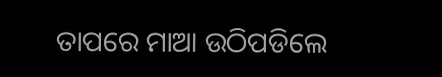ତାପରେ ମାଆ ଉଠିପଡିଲେ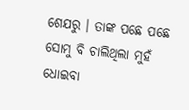ଶେଯରୁ । ତାଙ୍କ ପଛେ ପଛେ ସୋମୁ ବି ଚାଲିଥିଲା ମୁହଁ ଧୋଇବା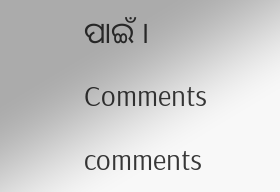ପାଇଁ ।

Comments

comments